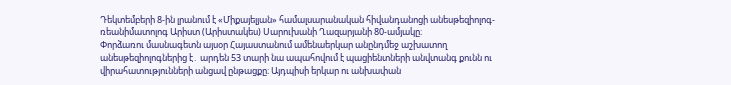Դեկտեմբերի 8-ին լրանում է «Միքայելյան» համալսարանական հիվանդանոցի անեսթեզիոլոգ-ռեանիմատոլոգ Արիստ (Արիստակես) Սարուխանի Ղազարյանի 80-ամյակը։
Փորձառու մասնագետն այսօր Հայաստանում ամենաերկար անընդմեջ աշխատող անեսթեզիոլոգներից է․ արդեն 53 տարի նա ապահովում է պացիենտների անվտանգ քունն ու վիրահատությունների անցավ ընթացքը։ Այդպիսի երկար ու անխափան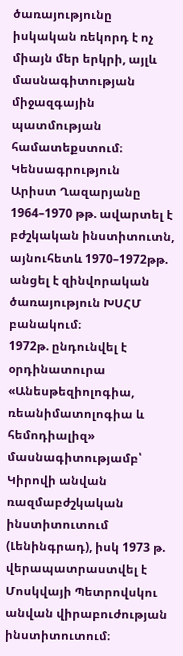ծառայությունը իսկական ռեկորդ է ոչ միայն մեր երկրի, այլև մասնագիտության միջազգային պատմության համատեքստում։
Կենսագրություն
Արիստ Ղազարյանը 1964–1970 թթ. ավարտել է բժշկական ինստիտուտն, այնուհետև 1970–1972թթ. անցել է զինվորական ծառայություն ԽՍՀՄ բանակում։
1972թ. ընդունվել է օրդինատուրա «Անեսթեզիոլոգիա, ռեանիմատոլոգիա և հեմոդիալիզ» մասնագիտությամբ՝ Կիրովի անվան ռազմաբժշկական ինստիտուտում (Լենինգրադ), իսկ 1973 թ. վերապատրաստվել է Մոսկվայի Պետրովսկու անվան վիրաբուժության ինստիտուտում։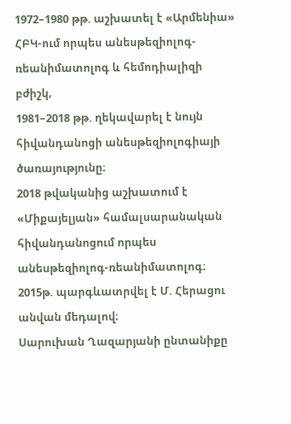1972–1980 թթ. աշխատել է «Արմենիա» ՀԲԿ-ում որպես անեսթեզիոլոգ-ռեանիմատոլոգ և հեմոդիալիզի բժիշկ,
1981–2018 թթ. ղեկավարել է նույն հիվանդանոցի անեսթեզիոլոգիայի ծառայությունը։
2018 թվականից աշխատում է «Միքայելյան» համալսարանական հիվանդանոցում որպես անեսթեզիոլոգ-ռեանիմատոլոգ։ 2015թ. պարգևատրվել է Մ. Հերացու անվան մեդալով։
Սարուխան Ղազարյանի ընտանիքը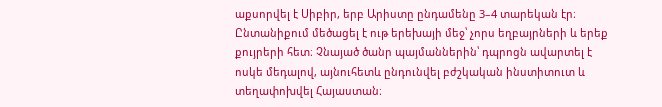աքսորվել է Սիբիր, երբ Արիստը ընդամենը 3–4 տարեկան էր։ Ընտանիքում մեծացել է ութ երեխայի մեջ՝ չորս եղբայրների և երեք քույրերի հետ։ Չնայած ծանր պայմաններին՝ դպրոցն ավարտել է ոսկե մեդալով, այնուհետև ընդունվել բժշկական ինստիտուտ և տեղափոխվել Հայաստան։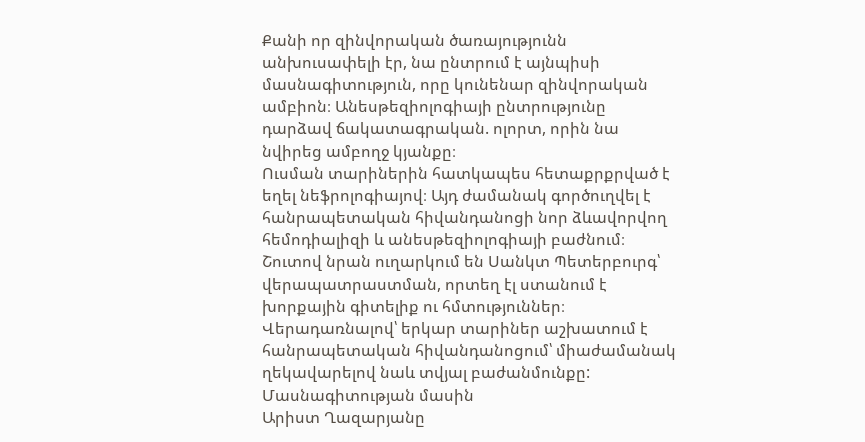Քանի որ զինվորական ծառայությունն անխուսափելի էր, նա ընտրում է այնպիսի մասնագիտություն, որը կունենար զինվորական ամբիոն։ Անեսթեզիոլոգիայի ընտրությունը դարձավ ճակատագրական. ոլորտ, որին նա նվիրեց ամբողջ կյանքը։
Ուսման տարիներին հատկապես հետաքրքրված է եղել նեֆրոլոգիայով։ Այդ ժամանակ գործուղվել է հանրապետական հիվանդանոցի նոր ձևավորվող հեմոդիալիզի և անեսթեզիոլոգիայի բաժնում։ Շուտով նրան ուղարկում են Սանկտ Պետերբուրգ՝ վերապատրաստման, որտեղ էլ ստանում է խորքային գիտելիք ու հմտություններ։
Վերադառնալով՝ երկար տարիներ աշխատում է հանրապետական հիվանդանոցում՝ միաժամանակ ղեկավարելով նաև տվյալ բաժանմունքը:
Մասնագիտության մասին
Արիստ Ղազարյանը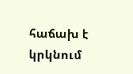հաճախ է կրկնում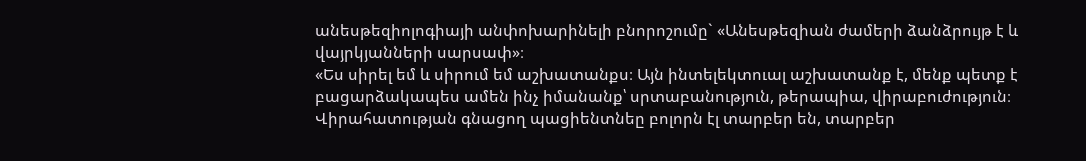անեսթեզիոլոգիայի անփոխարինելի բնորոշումը` «Անեսթեզիան ժամերի ձանձրույթ է և վայրկյանների սարսափ»։
«Ես սիրել եմ և սիրում եմ աշխատանքս։ Այն ինտելեկտուալ աշխատանք է, մենք պետք է բացարձակապես ամեն ինչ իմանանք՝ սրտաբանություն, թերապիա, վիրաբուժություն։ Վիրահատության գնացող պացիենտնեը բոլորն էլ տարբեր են, տարբեր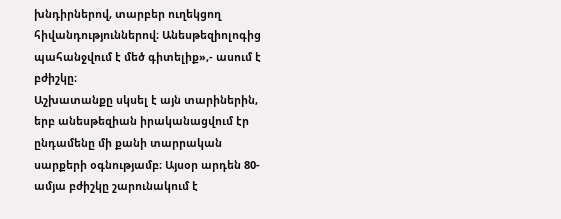խնդիրներով, տարբեր ուղեկցող հիվանդություններով։ Անեսթեզիոլոգից պահանջվում է մեծ գիտելիք»,- ասում է բժիշկը։
Աշխատանքը սկսել է այն տարիներին, երբ անեսթեզիան իրականացվում էր ընդամենը մի քանի տարրական սարքերի օգնությամբ։ Այսօր արդեն 80-ամյա բժիշկը շարունակում է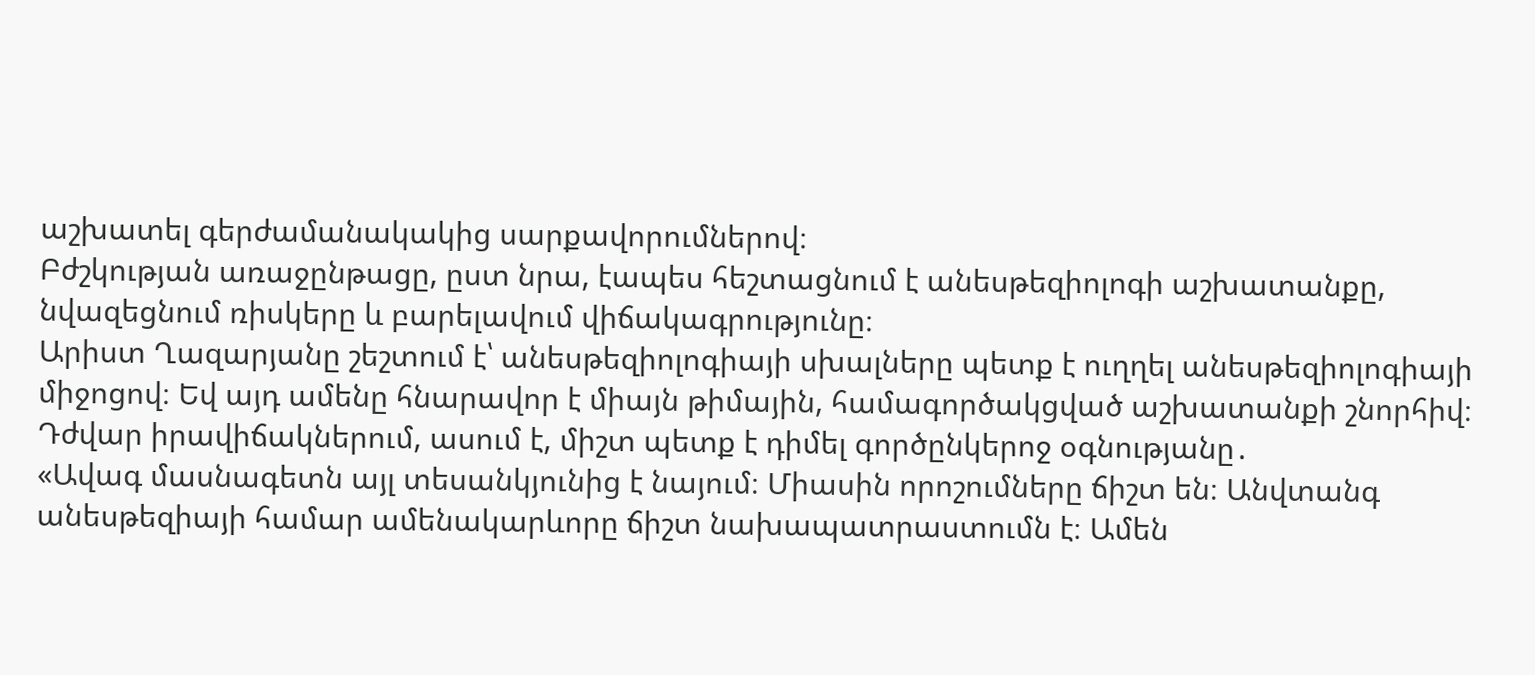աշխատել գերժամանակակից սարքավորումներով։
Բժշկության առաջընթացը, ըստ նրա, էապես հեշտացնում է անեսթեզիոլոգի աշխատանքը, նվազեցնում ռիսկերը և բարելավում վիճակագրությունը։
Արիստ Ղազարյանը շեշտում է՝ անեսթեզիոլոգիայի սխալները պետք է ուղղել անեսթեզիոլոգիայի միջոցով։ Եվ այդ ամենը հնարավոր է միայն թիմային, համագործակցված աշխատանքի շնորհիվ։
Դժվար իրավիճակներում, ասում է, միշտ պետք է դիմել գործընկերոջ օգնությանը․
«Ավագ մասնագետն այլ տեսանկյունից է նայում։ Միասին որոշումները ճիշտ են։ Անվտանգ անեսթեզիայի համար ամենակարևորը ճիշտ նախապատրաստումն է։ Ամեն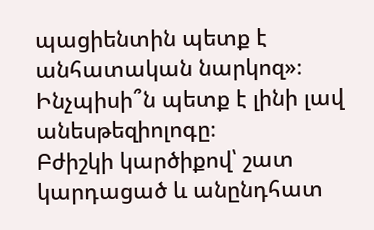պացիենտին պետք է անհատական նարկոզ»։
Ինչպիսի՞ն պետք է լինի լավ անեսթեզիոլոգը։
Բժիշկի կարծիքով՝ շատ կարդացած և անընդհատ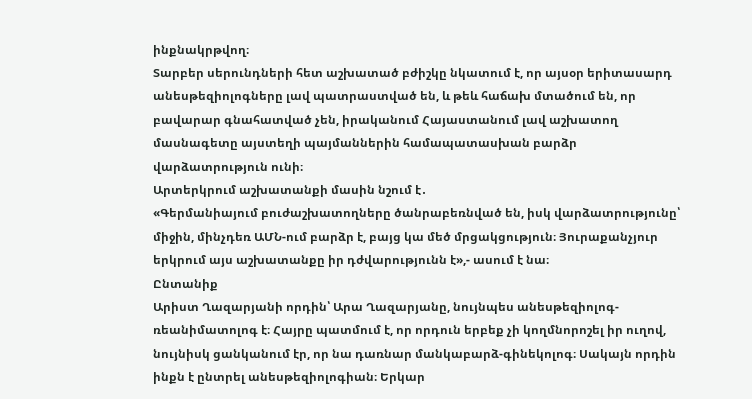ինքնակրթվող։
Տարբեր սերունդների հետ աշխատած բժիշկը նկատում է, որ այսօր երիտասարդ անեսթեզիոլոգները լավ պատրաստված են, և թեև հաճախ մտածում են, որ բավարար գնահատված չեն, իրականում Հայաստանում լավ աշխատող մասնագետը այստեղի պայմաններին համապատասխան բարձր վարձատրություն ունի։
Արտերկրում աշխատանքի մասին նշում է․
«Գերմանիայում բուժաշխատողները ծանրաբեռնված են, իսկ վարձատրությունը՝ միջին, մինչդեռ ԱՄՆ-ում բարձր է, բայց կա մեծ մրցակցություն։ Յուրաքանչյուր երկրում այս աշխատանքը իր դժվարությունն է»,- ասում է նա։
Ընտանիք
Արիստ Ղազարյանի որդին՝ Արա Ղազարյանը, նույնպես անեսթեզիոլոգ-ռեանիմատոլոգ է։ Հայրը պատմում է, որ որդուն երբեք չի կողմնորոշել իր ուղով, նույնիսկ ցանկանում էր, որ նա դառնար մանկաբարձ-գինեկոլոգ։ Սակայն որդին ինքն է ընտրել անեսթեզիոլոգիան։ Երկար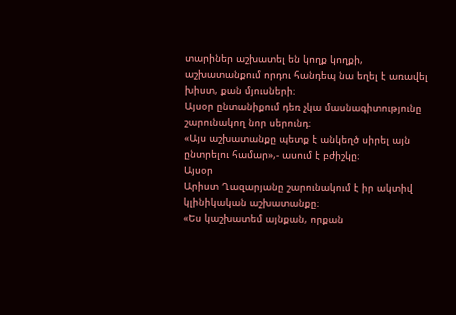տարիներ աշխատել են կողք կողքի, աշխատանքում որդու հանդեպ նա եղել է առավել խիստ, քան մյուսների։
Այսօր ընտանիքում դեռ չկա մասնագիտությունը շարունակող նոր սերունդ։
«Այս աշխատանքը պետք է անկեղծ սիրել այն ընտրելու համար»,- ասում է բժիշկը։
Այսօր
Արիստ Ղազարյանը շարունակում է իր ակտիվ կլինիկական աշխատանքը։
«Ես կաշխատեմ այնքան, որքան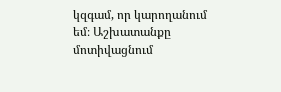կզգամ, որ կարողանում եմ։ Աշխատանքը մոտիվացնում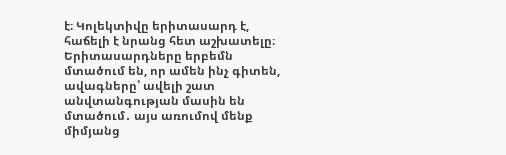է։ Կոլեկտիվը երիտասարդ է, հաճելի է նրանց հետ աշխատելը։ Երիտասարդները երբեմն մտածում են, որ ամեն ինչ գիտեն, ավագները՝ ավելի շատ անվտանգության մասին են մտածում․ այս առումով մենք միմյանց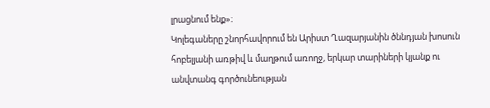լրացնում ենք»։
Կոլեգաները շնորհավորում են Արիստ Ղազարյանին ծննդյան խոսուն հոբելյանի առթիվ և մաղթում առողջ, երկար տարիների կյանք ու անվտանգ գործունեության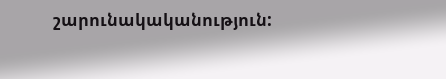շարունակականություն: